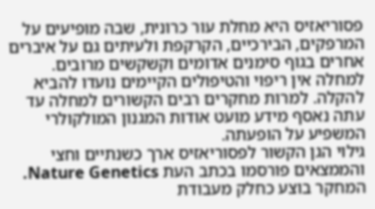פסוריאזיס היא מחלת עור כרונית, שבה מופיעים על המרפקים, הבירכיים, הקרקפת ולעיתים גם על איברים אחרים בגוף סימנים אדומים וקשקשים מרובים. למחלה אין ריפוי והטיפולים הקיימים נועדו להביא להקלה. למרות מחקרים רבים הקשורים למחלה עד עתה נאסף מידע מועט אודות המגנון המולקולרי המשפיע על הופעתה.
גילוי הגן הקשור לפסוריאזיס ארך כשנתיים וחצי והממצאים פורסמו בכתב העת Nature Genetics. המחקר בוצע כחלק מעבודת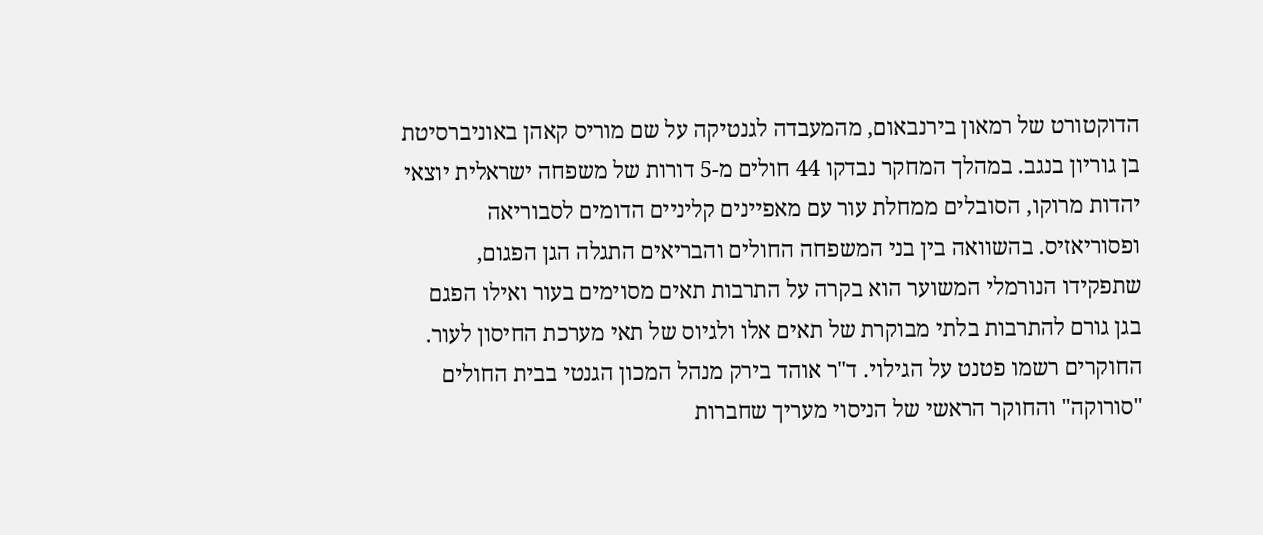הדוקטורט של רמאון בירנבאום, מהמעבדה לגנטיקה על שם מוריס קאהן באוניברסיטת בן גוריון בנגב. במהלך המחקר נבדקו 44 חולים מ-5 דורות של משפחה ישראלית יוצאי יהדות מרוקו, הסובלים ממחלת עור עם מאפיינים קליניים הדומים לסבוריאה ופסוריאזיס. בהשוואה בין בני המשפחה החולים והבריאים התגלה הגן הפגום, שתפקידו הנורמלי המשוער הוא בקרה על התרבות תאים מסוימים בעור ואילו הפגם בגן גורם להתרבות בלתי מבוקרת של תאים אלו ולגיוס של תאי מערכת החיסון לעור.
החוקרים רשמו פטנט על הגילוי. ד"ר אוהד בירק מנהל המכון הגנטי בבית החולים "סורוקה" והחוקר הראשי של הניסוי מעריך שחברות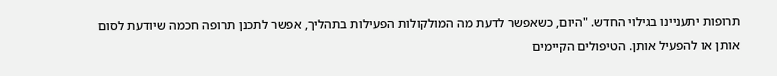תרופות יתעניינו בגילוי החדש. "היום, כשאפשר לדעת מה המולקולות הפעילות בתהליך, אפשר לתכנן תרופה חכמה שיודעת לסום אותן או להפעיל אותן. הטיפולים הקיימים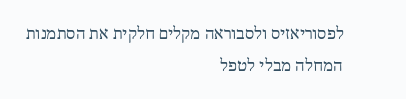לפסוריאזיס ולסבוראה מקלים חלקית את הסתמנות המחלה מבלי לטפל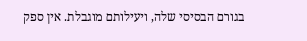בגורם הבסיסי שלה, ויעילותם מוגבלת. אין ספק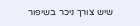שיש צורך ניכר בשיפור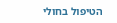הטיפול בחולי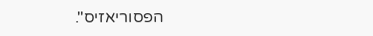הפסוריאזיס".